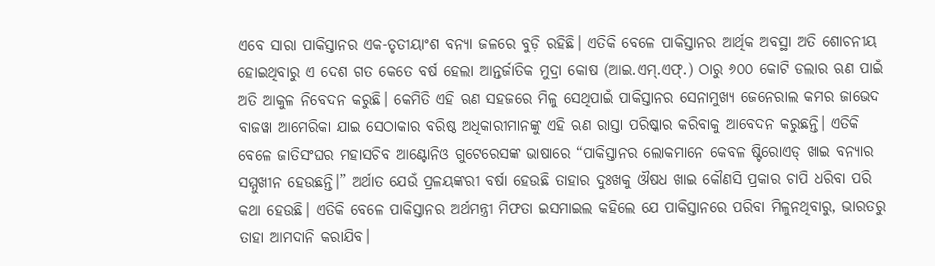ଏବେ ସାରା ପାକିସ୍ତାନର ଏକ-ତୃତୀୟାଂଶ ବନ୍ୟା ଜଳରେ ବୁଡ଼ି ରହିଛି। ଏତିକି ବେଳେ ପାକିସ୍ତାନର ଆର୍ଥିକ ଅବସ୍ଥା ଅତି ଶୋଚନୀୟ ହୋଇଥିବାରୁ ଏ ଦେଶ ଗତ କେତେ ବର୍ଷ ହେଲା ଆନ୍ତର୍ଜାତିକ ମୁଦ୍ରା କୋଷ (ଆଇ.ଏମ୍‌.ଏଫ୍‌.) ଠାରୁ ୬୦୦ କୋଟି ଡଲାର ଋଣ ପାଇଁ ଅତି ଆକୁଳ ନିବେଦନ କରୁଛି। କେମିତି ଏହି ଋଣ ସହଜରେ ମିଳୁ ସେଥିପାଇଁ ପାକିସ୍ତାନର ସେନାମୁଖ୍ୟ ଜେନେରାଲ କମର ଜାଭେଦ ବାଜୱା ଆମେରିକା ଯାଇ ସେଠାକାର ବରିଷ୍ଠ ଅଧିକାରୀମାନଙ୍କୁ ଏହି ଋଣ ରାସ୍ତା ପରିଷ୍କାର କରିବାକୁ ଆବେଦନ କରୁଛନ୍ତି। ଏତିକି ବେଳେ ଜାତିସଂଘର ମହାସଚିବ ଆଣ୍ଟୋନିଓ ଗୁଟେରେସଙ୍କ ଭାଷାରେ “ପାକିସ୍ତାନର ଲୋକମାନେ କେବଳ ଷ୍ଟିରୋଏଡ୍‌ ଖାଇ ବନ୍ୟାର ସମ୍ମୁଖୀନ ହେଉଛନ୍ତି।” ଅର୍ଥାତ ଯେଉଁ ପ୍ରଳୟଙ୍କରୀ ବର୍ଷା ହେଉଛି ତାହାର ଦୁଃଖକୁ ଔଷଧ ଖାଇ କୌଣସି ପ୍ରକାର ଚାପି ଧରିବା ପରି କଥା ହେଉଛି। ଏତିକି ବେଳେ ପାକିସ୍ତାନର ଅର୍ଥମନ୍ତ୍ରୀ ମିଫତା ଇସମାଇଲ କହିଲେ ଯେ ପାକିସ୍ତାନରେ ପରିବା ମିଳୁନଥିବାରୁ, ଭାରତରୁ ତାହା ଆମଦାନି କରାଯିବ।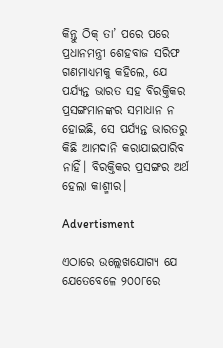କିନ୍ତୁ ଠିକ୍ ତା’ ପରେ ପରେ ପ୍ରଧାନମନ୍ତ୍ରୀ ଶେହବାଜ ସରିଫ ଗଣମାଧ୍ୟମକୁ କହିଲେ, ଯେ ପର୍ଯ୍ୟନ୍ତ ଭାରତ ସହ ବିରକ୍ତିକର ପ୍ରସଙ୍ଗମାନଙ୍କର ସମାଧାନ ନ ହୋଇଛି, ସେ ପର୍ଯ୍ୟନ୍ତ ଭାରତରୁ କିଛି ଆମଦାନି କରାଯାଇପାରିବ ନାହିଁ। ବିରକ୍ତିକର ପ୍ରସଙ୍ଗର ଅର୍ଥ ହେଲା କାଶ୍ମୀର।

Advertisment

ଏଠାରେ ଉଲ୍ଲେଖଯୋଗ୍ୟ ଯେ ଯେତେବେଳେ ୨୦୦୮ରେ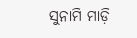ସୁନାମି ମାଡ଼ି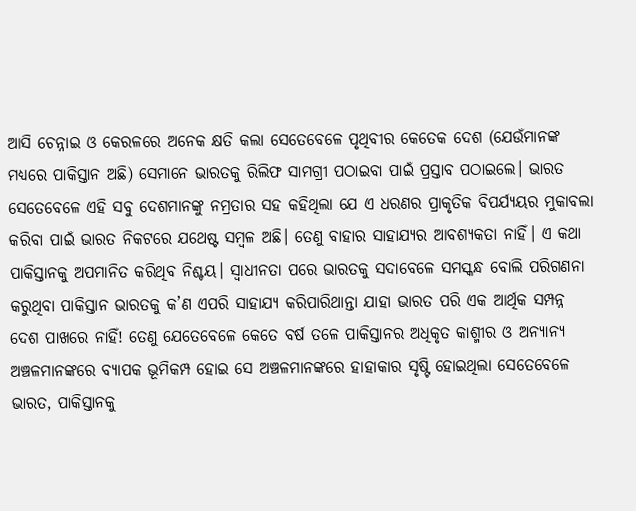ଆସି ଚେନ୍ନାଇ ଓ କେରଳରେ ଅନେକ କ୍ଷତି କଲା ସେତେବେଳେ ପୃଥିବୀର କେତେକ ଦେଶ (ଯେଉଁମାନଙ୍କ ମଧ୍ୟରେ ପାକିସ୍ତାନ ଅଛି) ସେମାନେ ଭାରତକୁ ରିଲିଫ ସାମଗ୍ରୀ ପଠାଇବା ପାଇଁ ପ୍ରସ୍ତାବ ପଠାଇଲେ। ଭାରତ ସେତେବେଳେ ଏହି ସବୁ ଦେଶମାନଙ୍କୁ ନମ୍ରତାର ସହ କହିଥିଲା ଯେ ଏ ଧରଣର ପ୍ରାକୃତିକ ବିପର୍ଯ୍ୟୟର ମୁକାବଲା କରିବା ପାଇଁ ଭାରତ ନିକଟରେ ଯଥେଷ୍ଟ ସମ୍ବଳ ଅଛି। ତେଣୁ ବାହାର ସାହାଯ୍ୟର ଆବଶ୍ୟକତା ନାହିଁ। ଏ କଥା ପାକିସ୍ତାନକୁ ଅପମାନିତ କରିଥିବ ନିଶ୍ଚୟ। ସ୍ୱାଧୀନତା ପରେ ଭାରତକୁ ସଦାବେଳେ ସମସ୍କନ୍ଧ ବୋଲି ପରିଗଣନା କରୁଥିବା ପାକିସ୍ତାନ ଭାରତକୁ କ’ଣ ଏପରି ସାହାଯ୍ୟ କରିପାରିଥାନ୍ତା ଯାହା ଭାରତ ପରି ଏକ ଆର୍ଥିକ ସମ୍ପନ୍ନ ଦେଶ ପାଖରେ ନାହିଁ! ତେଣୁ ଯେତେବେଳେ କେତେ ବର୍ଷ ତଳେ ପାକିସ୍ତାନର ଅଧିକୃତ କାଶ୍ମୀର ଓ ଅନ୍ୟାନ୍ୟ ଅଞ୍ଚଳମାନଙ୍କରେ ବ୍ୟାପକ ଭୂମିକମ୍ପ ହୋଇ ସେ ଅଞ୍ଚଳମାନଙ୍କରେ ହାହାକାର ସୃଷ୍ଟି ହୋଇଥିଲା ସେତେବେଳେ ଭାରତ, ପାକିସ୍ତାନକୁ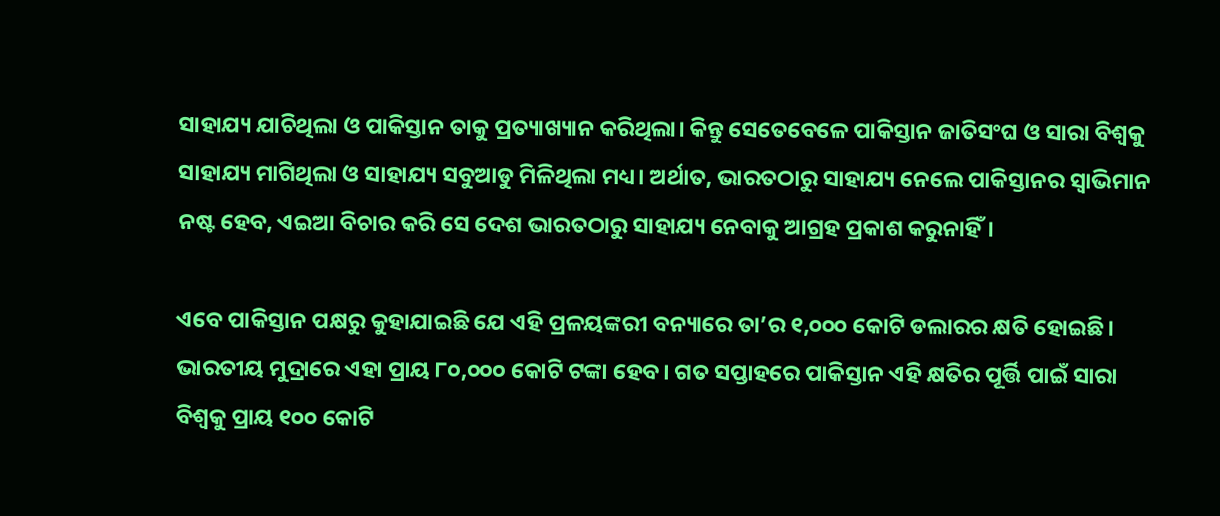ସାହାଯ୍ୟ ଯାଚିଥିଲା ଓ ପାକିସ୍ତାନ ତାକୁ ପ୍ରତ୍ୟାଖ୍ୟାନ କରିଥିଲା। କିନ୍ତୁ ସେତେବେଳେ ପାକିସ୍ତାନ ଜାତିସଂଘ ଓ ସାରା ବିଶ୍ୱକୁ ସାହାଯ୍ୟ ମାଗିଥିଲା ଓ ସାହାଯ୍ୟ ସବୁଆଡୁ ମିଳିଥିଲା ମଧ୍ୟ। ଅର୍ଥାତ, ଭାରତଠାରୁ ସାହାଯ୍ୟ ନେଲେ ପାକିସ୍ତାନର ସ୍ୱାଭିମାନ ନଷ୍ଟ ହେବ, ଏଇଆ ବିଚାର କରି ସେ ଦେଶ ଭାରତଠାରୁ ସାହାଯ୍ୟ ନେବାକୁ ଆଗ୍ରହ ପ୍ରକାଶ କରୁନାହିଁ।

ଏବେ ପାକିସ୍ତାନ ପକ୍ଷରୁ କୁହାଯାଇଛି ଯେ ଏହି ପ୍ରଳୟଙ୍କରୀ ବନ୍ୟାରେ ତା’ର ୧,୦୦୦ କୋଟି ଡଲାରର କ୍ଷତି ହୋଇଛି। ଭାରତୀୟ ମୁଦ୍ରାରେ ଏହା ପ୍ରାୟ ୮୦,୦୦୦ କୋଟି ଟଙ୍କା ହେବ। ଗତ ସପ୍ତାହରେ ପାକିସ୍ତାନ ଏହି କ୍ଷତିର ପୂର୍ତ୍ତି ପାଇଁ ସାରା ବିଶ୍ୱକୁ ପ୍ରାୟ ୧୦୦ କୋଟି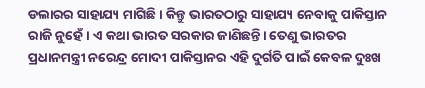ଡଲାରର ସାହାଯ୍ୟ ମାଗିଛି। କିନ୍ତୁ ଭାରତଠାରୁ ସାହାଯ୍ୟ ନେବାକୁ ପାକିସ୍ତାନ ରାଜି ନୁହେଁ। ଏ କଥା ଭାରତ ସରକାର ଜାଣିଛନ୍ତି। ତେଣୁ ଭାରତର ପ୍ରଧାନମନ୍ତ୍ରୀ ନରେନ୍ଦ୍ର ମୋଦୀ ପାକିସ୍ତାନର ଏହି ଦୁର୍ଗତି ପାଇଁ କେବଳ ଦୁଃଖ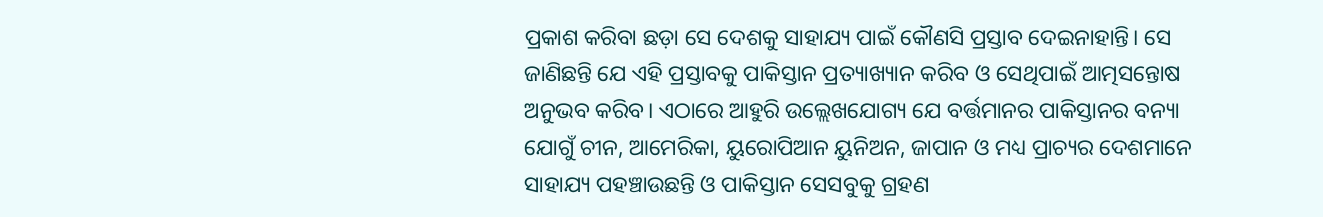ପ୍ରକାଶ କରିବା ଛଡ଼ା ସେ ଦେଶକୁ ସାହାଯ୍ୟ ପାଇଁ କୌଣସି ପ୍ରସ୍ତାବ ଦେଇନାହାନ୍ତି। ସେ ଜାଣିଛନ୍ତି ଯେ ଏହି ପ୍ରସ୍ତାବକୁ ପାକିସ୍ତାନ ପ୍ରତ୍ୟାଖ୍ୟାନ କରିବ ଓ ସେଥିପାଇଁ ଆତ୍ମସନ୍ତୋଷ ଅନୁଭବ କରିବ। ଏଠାରେ ଆହୁରି ଉଲ୍ଲେଖଯୋଗ୍ୟ ଯେ ବର୍ତ୍ତମାନର ପାକିସ୍ତାନର ବନ୍ୟା ଯୋଗୁଁ ଚୀନ, ଆମେରିକା, ୟୁରୋପିଆନ ୟୁନିଅନ, ଜାପାନ ଓ ମଧ୍ୟ ପ୍ରାଚ୍ୟର ଦେଶମାନେ ସାହାଯ୍ୟ ପହଞ୍ଚାଉଛନ୍ତି ଓ ପାକିସ୍ତାନ ସେସବୁକୁ ଗ୍ରହଣ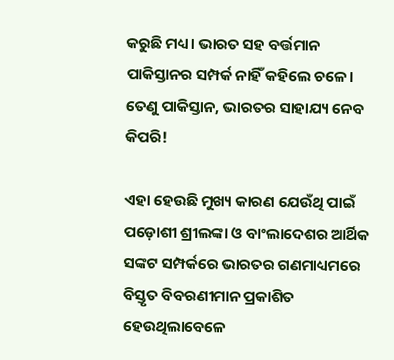କରୁଛି ମଧ୍ୟ। ଭାରତ ସହ ବର୍ତ୍ତମାନ ପାକିସ୍ତାନର ସମ୍ପର୍କ ନାହିଁ କହିଲେ ଚଳେ। ତେଣୁ ପାକିସ୍ତାନ, ଭାରତର ସାହାଯ୍ୟ ନେବ କିପରି!

ଏହା ହେଉଛି ମୁଖ୍ୟ କାରଣ ଯେଉଁଥି ପାଇଁ ପଡ଼ୋଶୀ ଶ୍ରୀଲଙ୍କା ଓ ବାଂଲାଦେଶର ଆର୍ଥିକ ସଙ୍କଟ ସମ୍ପର୍କରେ ଭାରତର ଗଣମାଧ୍ୟମରେ ବିସ୍ତୃତ ବିବରଣୀମାନ ପ୍ରକାଶିତ ହେଉଥିଲାବେଳେ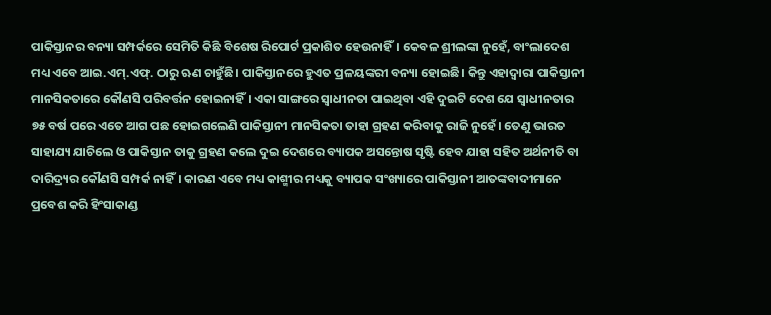ପାକିସ୍ତାନର ବନ୍ୟା ସମ୍ପର୍କରେ ସେମିତି କିଛି ବିଶେଷ ରିପୋର୍ଟ ପ୍ରକାଶିତ ହେଉନାହିଁ। କେବଳ ଶ୍ରୀଲଙ୍କା ନୁହେଁ, ବାଂଲାଦେଶ ମଧ୍ୟ ଏବେ ଆଇ.ଏମ୍‌.ଏଫ୍‌. ଠାରୁ ଋଣ ଚାହୁଁଛି। ପାକିସ୍ତାନରେ ହୁଏତ ପ୍ରଳୟଙ୍କରୀ ବନ୍ୟା ହୋଇଛି। କିନ୍ତୁ ଏହାଦ୍ୱାରା ପାକିସ୍ତାନୀ ମାନସିକତାରେ କୌଣସି ପରିବର୍ତ୍ତନ ହୋଇନାହିଁ। ଏକା ସାଙ୍ଗରେ ସ୍ୱାଧୀନତା ପାଇଥିବା ଏହି ଦୁଇଟି ଦେଶ ଯେ ସ୍ୱାଧୀନତାର ୭୫ ବର୍ଷ ପରେ ଏତେ ଆଗ ପଛ ହୋଇଗଲେଣି ପାକିସ୍ତାନୀ ମାନସିକତା ତାହା ଗ୍ରହଣ କରିବାକୁ ରାଜି ନୁହେଁ। ତେଣୁ ଭାରତ ସାହାଯ୍ୟ ଯାଚିଲେ ଓ ପାକିସ୍ତାନ ତାକୁ ଗ୍ରହଣ କଲେ ଦୁଇ ଦେଶରେ ବ୍ୟାପକ ଅସନ୍ତୋଷ ସୃଷ୍ଟି ହେବ ଯାହା ସହିତ ଅର୍ଥନୀତି ବା ଦାରିଦ୍ର୍ୟର କୌଣସି ସମ୍ପର୍କ ନାହିଁ। କାରଣ ଏବେ ମଧ୍ୟ କାଶ୍ମୀର ମଧ୍ୟକୁ ବ୍ୟାପକ ସଂଖ୍ୟାରେ ପାକିସ୍ତାନୀ ଆତଙ୍କବାଦୀମାନେ ପ୍ରବେଶ କରି ହିଂସାକାଣ୍ଡ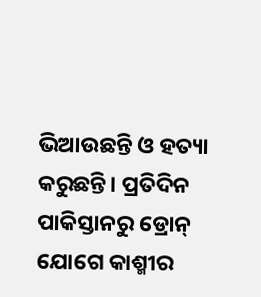ଭିଆଉଛନ୍ତି ଓ ହତ୍ୟା କରୁଛନ୍ତି। ପ୍ରତିଦିନ ପାକିସ୍ତାନରୁ ଡ୍ରୋନ୍ ଯୋଗେ କାଶ୍ମୀର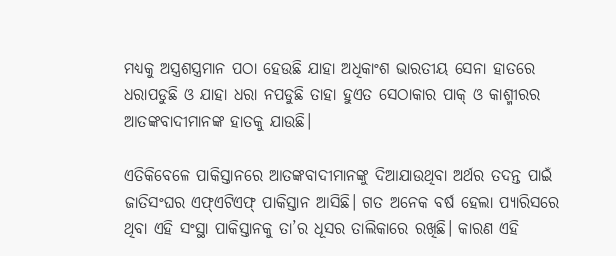ମଧ୍ୟକୁ ଅସ୍ତ୍ରଶସ୍ତ୍ରମାନ ପଠା ହେଉଛି ଯାହା ଅଧିକାଂଶ ଭାରତୀୟ ସେନା ହାତରେ ଧରାପଡୁଛି ଓ ଯାହା ଧରା ନପଡୁଛି ତାହା ହୁଏତ ସେଠାକାର ପାକ୍ ଓ କାଶ୍ମୀରର ଆତଙ୍କବାଦୀମାନଙ୍କ ହାତକୁ ଯାଉଛି।

ଏତିକିବେଳେ ପାକିସ୍ତାନରେ ଆତଙ୍କବାଦୀମାନଙ୍କୁ ଦିଆଯାଉଥିବା ଅର୍ଥର ତଦନ୍ତ ପାଇଁ ଜାତିସଂଘର ଏଫ୍‌ଏଟିଏଫ୍ ପାକିସ୍ତାନ ଆସିଛି। ଗତ ଅନେକ ବର୍ଷ ହେଲା ପ୍ୟାରିସରେ ଥିବା ଏହି ସଂସ୍ଥା ପାକିସ୍ତାନକୁ ତା’ର ଧୂସର ତାଲିକାରେ ରଖିଛି। କାରଣ ଏହି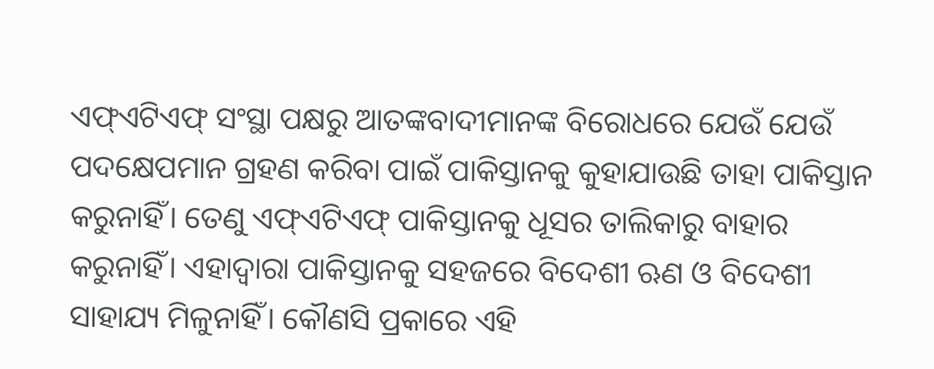ଏଫ୍‌ଏଟିଏଫ୍ ସଂସ୍ଥା ପକ୍ଷରୁ ଆତଙ୍କବାଦୀମାନଙ୍କ ବିରୋଧରେ ଯେଉଁ ଯେଉଁ ପଦକ୍ଷେପମାନ ଗ୍ରହଣ କରିବା ପାଇଁ ପାକିସ୍ତାନକୁ କୁହାଯାଉଛି ତାହା ପାକିସ୍ତାନ କରୁନାହିଁ। ତେଣୁ ଏଫ୍‌ଏଟିଏଫ୍‌ ପାକିସ୍ତାନକୁ ଧୂସର ତାଲିକାରୁ ବାହାର କରୁନାହିଁ। ଏହାଦ୍ୱାରା ପାକିସ୍ତାନକୁ ସହଜରେ ବିଦେଶୀ ଋଣ ଓ ବିଦେଶୀ ସାହାଯ୍ୟ ମିଳୁନାହିଁ। କୌଣସି ପ୍ରକାରେ ଏହି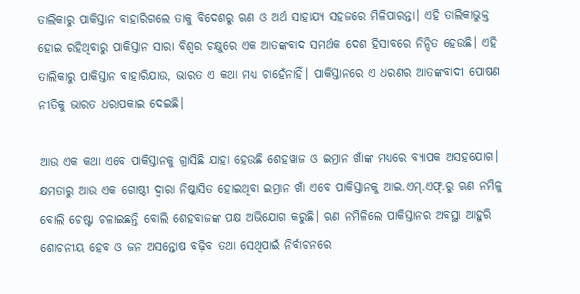ତାଲିକାରୁ ପାକିସ୍ତାନ ବାହାରିଗଲେ ତାକୁ ବିଦେଶରୁ ଋଣ ଓ ଅର୍ଥ ସାହାଯ୍ୟ ସହଜରେ ମିଳିପାରନ୍ତା। ଏହି ତାଲିକାଭୁକ୍ତ ହୋଇ ରହିଥିବାରୁ ପାକିସ୍ତାନ ସାରା ବିଶ୍ୱର ଚକ୍ଷୁରେ ଏକ ଆତଙ୍କବାଦ ସମର୍ଥକ ଦେଶ ହିସାବରେ ନିନ୍ଦିତ ହେଉଛି। ଏହି ତାଲିକାରୁ ପାକିସ୍ତାନ ବାହାରିଯାଉ, ଭାରତ ଏ କଥା ମଧ୍ୟ ଚାହେଁନାହିଁ। ପାକିସ୍ତାନରେ ଏ ଧରଣର ଆତଙ୍କବାଦୀ ପୋଷଣ ନୀତିକୁ ଭାରତ ଧରାପକାଇ ଦେଇଛି।

ଆଉ ଏକ କଥା ଏବେ ପାକିସ୍ତାନକୁ ଗ୍ରାସିଛି ଯାହା ହେଉଛି ଶେହୱାଜ ଓ ଇମ୍ରାନ ଖାଁଙ୍କ ମଧ୍ୟରେ ବ୍ୟାପକ ଅସହଯୋଗ। କ୍ଷମତାରୁ ଆଉ ଏକ ଗୋଷ୍ଠୀ ଦ୍ୱାରା ନିଷ୍କାସିତ ହୋଇଥିବା ଇମ୍ରାନ ଖାଁ ଏବେ ପାକିସ୍ତାନକୁ ଆଇ.ଏମ୍‌.ଏଫ୍‌.ରୁ ଋଣ ନମିଳୁ ବୋଲି ଚେଷ୍ଟା ଚଳାଇଛନ୍ତି ବୋଲି ଶେହବାଜଙ୍କ ପକ୍ଷ ଅଭିଯୋଗ କରୁଛି। ଋଣ ନମିଳିଲେ ପାକିସ୍ତାନର ଅବସ୍ଥା ଆହୁରି ଶୋଚନୀୟ ହେବ ଓ ଜନ ଅସନ୍ତୋଷ ବଢ଼ିବ ତଥା ସେଥିପାଇଁ ନିର୍ବାଚନରେ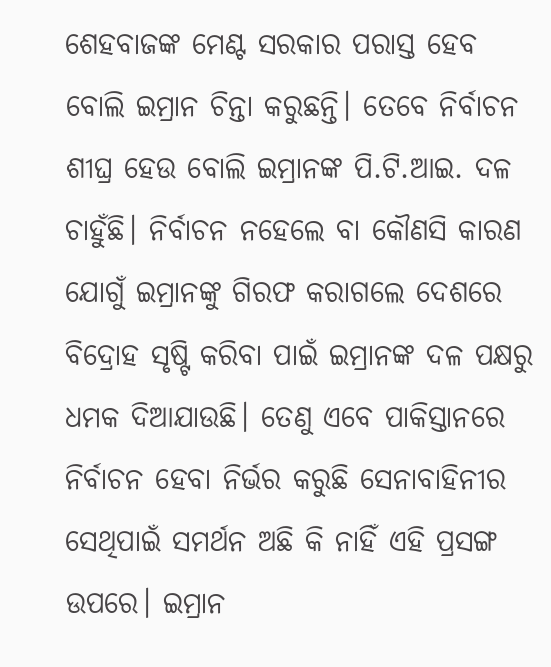ଶେହବାଜଙ୍କ ମେଣ୍ଟ ସରକାର ପରାସ୍ତ ହେବ ବୋଲି ଇମ୍ରାନ ଚିନ୍ତା କରୁଛନ୍ତି। ତେବେ ନିର୍ବାଚନ ଶୀଘ୍ର ହେଉ ବୋଲି ଇମ୍ରାନଙ୍କ ପି.ଟି.ଆଇ. ଦଳ ଚାହୁଁଛି। ନିର୍ବାଚନ ନହେଲେ ବା କୌଣସି କାରଣ ଯୋଗୁଁ ଇମ୍ରାନଙ୍କୁ ଗିରଫ କରାଗଲେ ଦେଶରେ ବିଦ୍ରୋହ ସୃଷ୍ଟି କରିବା ପାଇଁ ଇମ୍ରାନଙ୍କ ଦଳ ପକ୍ଷରୁ ଧମକ ଦିଆଯାଉଛି। ତେଣୁ ଏବେ ପାକିସ୍ତାନରେ ନିର୍ବାଚନ ହେବା ନିର୍ଭର କରୁଛି ସେନାବାହିନୀର ସେଥିପାଇଁ ସମର୍ଥନ ଅଛି କି ନାହିଁ ଏହି ପ୍ରସଙ୍ଗ ଉପରେ। ଇମ୍ରାନ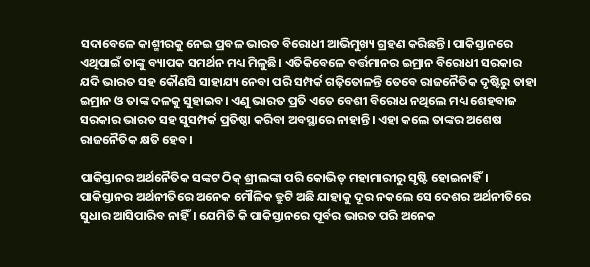ସଦାବେଳେ କାଶ୍ମୀରକୁ ନେଇ ପ୍ରବଳ ଭାରତ ବିରୋଧୀ ଆଭିମୁଖ୍ୟ ଗ୍ରହଣ କରିଛନ୍ତି। ପାକିସ୍ତାନରେ ଏଥିପାଇଁ ତାଙ୍କୁ ବ୍ୟାପକ ସମର୍ଥନ ମଧ୍ୟ ମିଳୁଛି। ଏତିକିବେଳେ ବର୍ତ୍ତମାନର ଇମ୍ରାନ ବିରୋଧୀ ସରକାର ଯଦି ଭାରତ ସହ କୌଣସି ସାହାଯ୍ୟ ନେବା ପରି ସମ୍ପର୍କ ଗଢ଼ିତୋଳନ୍ତି ତେବେ ରାଜନୈତିକ ଦୃଷ୍ଟିରୁ ତାହା ଇମ୍ରାନ ଓ ତାଙ୍କ ଦଳକୁ ସୁହାଇବ। ଏଣୁ ଭାରତ ପ୍ରତି ଏତେ ବେଶୀ ବିରୋଧ ନଥିଲେ ମଧ୍ୟ ଶେହବାଜ ସରକାର ଭାରତ ସହ ସୁସମ୍ପର୍କ ପ୍ରତିଷ୍ଠା କରିବା ଅବସ୍ଥାରେ ନାହାନ୍ତି। ଏହା କଲେ ତାଙ୍କର ଅଶେଷ ରାଜନୈତିକ କ୍ଷତି ହେବ।

ପାକିସ୍ତାନର ଅର୍ଥନୈତିକ ସଙ୍କଟ ଠିକ୍ ଶ୍ରୀଲଙ୍କା ପରି କୋଭିଡ୍‌ ମହାମାରୀରୁ ସୃଷ୍ଟି ହୋଇନାହିଁ। ପାକିସ୍ତାନର ଅର୍ଥନୀତିରେ ଅନେକ ମୌଳିକ ତ୍ରୁଟି ଅଛି ଯାହାକୁ ଦୂର ନକଲେ ସେ ଦେଶର ଅର୍ଥନୀତିରେ ସୁଧାର ଆସିପାରିବ ନାହିଁ। ଯେମିତି କି ପାକିସ୍ତାନରେ ପୂର୍ବର ଭାରତ ପରି ଅନେକ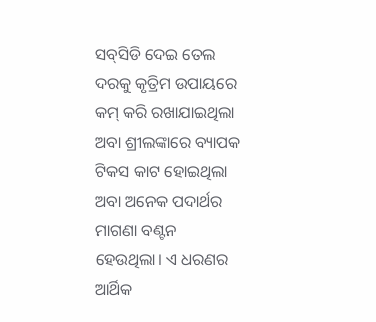ସବ୍‌ସିଡି ଦେଇ ତେଲ ଦରକୁ କୃତ୍ରିମ ଉପାୟରେ କମ୍ କରି ରଖାଯାଇଥିଲା ଅବା ଶ୍ରୀଲଙ୍କାରେ ବ୍ୟାପକ ଟିକସ କାଟ ହୋଇଥିଲା ଅବା ଅନେକ ପଦାର୍ଥର ମାଗଣା ବଣ୍ଟନ ହେଉଥିଲା। ଏ ଧରଣର ଆର୍ଥିକ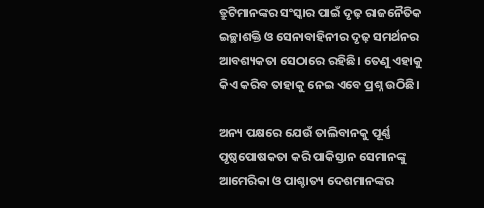ତ୍ରୁଟିମାନଙ୍କର ସଂସ୍କାର ପାଇଁ ଦୃଢ଼ ରାଜନୈତିକ ଇଚ୍ଛାଶକ୍ତି ଓ ସେନାବାହିନୀର ଦୃଢ଼ ସମର୍ଥନର ଆବଶ୍ୟକତା ସେଠାରେ ରହିଛି। ତେଣୁ ଏହାକୁ କିଏ କରିବ ତାହାକୁ ନେଇ ଏବେ ପ୍ରଶ୍ନ ଉଠିଛି।

ଅନ୍ୟ ପକ୍ଷରେ ଯେଉଁ ତାଲିବାନକୁ ପୂର୍ଣ୍ଣ ପୃଷ୍ଠପୋଷକତା କରି ପାକିସ୍ତାନ ସେମାନଙ୍କୁ ଆମେରିକା ଓ ପାଶ୍ଚାତ୍ୟ ଦେଶମାନଙ୍କର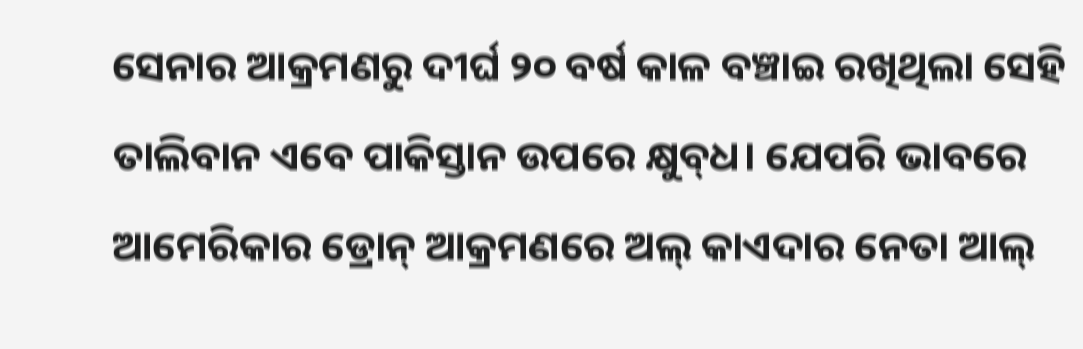ସେନାର ଆକ୍ରମଣରୁ ଦୀର୍ଘ ୨୦ ବର୍ଷ କାଳ ବଞ୍ଚାଇ ରଖିଥିଲା ସେହି ତାଲିବାନ ଏବେ ପାକିସ୍ତାନ ଉପରେ କ୍ଷୁବ୍‌ଧ। ଯେପରି ଭାବରେ ଆମେରିକାର ଡ୍ରୋନ୍ ଆକ୍ରମଣରେ ଅଲ୍ କାଏଦାର ନେତା ଆଲ୍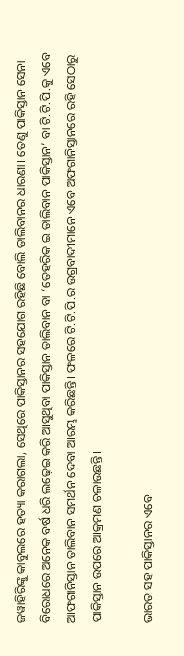ଜୱାହିରିଙ୍କୁ କାବୁଲରେ ହତ୍ୟା କରାଗଲା, ସେଥିରେ ପାକିସ୍ତାନର ସହଯୋଗ ରହିଛି ବୋଲି ତାଲିବାନର ଧାରଣା। ତେଣୁ ପାକିସ୍ତାନ ସେନା ବିରୋଧରେ ଅନେକ ବର୍ଷ ଧରି ଲଢ଼େଇ କରି ଆସୁଥିବା ପାକିସ୍ତାନ ତାଲିବାନ ବା ‘ତେହରିକ ଇ ତାଲିବାନ ପାକିସ୍ତାନ’ ବା ଟି.ଟି.ପି.କୁ ଏବେ ଆଫଗାନିସ୍ତାନ ତାଲିବାନ ସମର୍ଥନ ଦେବା ଆରମ୍ଭ କରିଛନ୍ତି। ଫଳରେ ଟି.ଟି.ପି.ର ଉଗ୍ରବାଦୀମାନେ ଏବେ ଅଫଗାନିସ୍ତାନରେ ରହି ସେଠାରୁ ପାକିସ୍ତାନ ଉପରେ ଆକ୍ରମଣ ଚଳାଉଛନ୍ତି।

ଭାରତ ସହ ପାକିସ୍ତାନର ଏବେ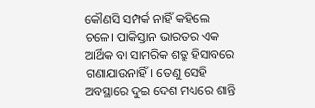କୌଣସି ସମ୍ପର୍କ ନାହିଁ କହିଲେ ଚଳେ। ପାକିସ୍ତାନ ଭାରତର ଏକ ଆର୍ଥିକ ବା ସାମରିକ ଶତ୍ରୁ ହିସାବରେ ଗଣାଯାଉନାହିଁ। ତେଣୁ ସେହି ଅବସ୍ଥାରେ ଦୁଇ ଦେଶ ମଧ୍ୟରେ ଶାନ୍ତି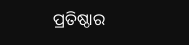ପ୍ରତିଷ୍ଠାର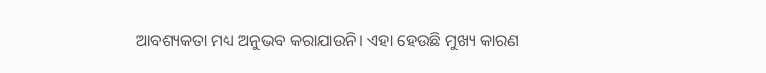ଆବଶ୍ୟକତା ମଧ୍ୟ ଅନୁଭବ କରାଯାଉନି। ଏହା ହେଉଛି ମୁଖ୍ୟ କାରଣ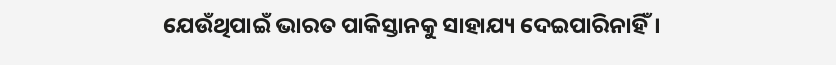ଯେଉଁଥିପାଇଁ ଭାରତ ପାକିସ୍ତାନକୁ ସାହାଯ୍ୟ ଦେଇପାରିନାହିଁ।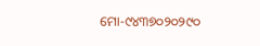ମୋ-୯୪୩୭୦୨୦୨୯୦